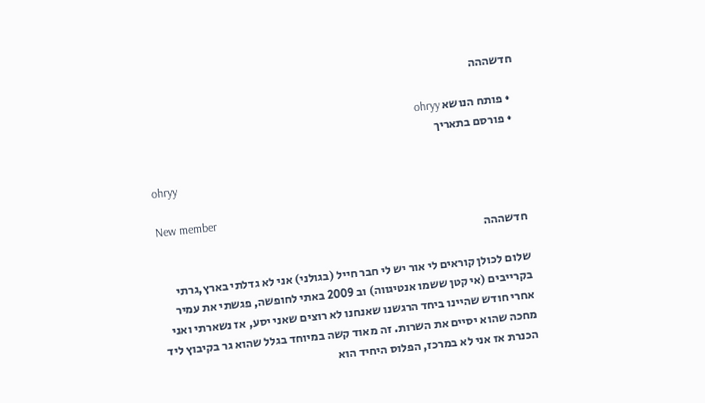חדשההה

  • פותח הנושא ohryy
  • פורסם בתאריך

ohryy

New member
חדשההה

שלום לכולן קוראים לי אור יש לי חבר חייל (בגולני) אני לא גדלתי בארץ,גרתי בקרייבים (אי קטן ששמו אנטיגווה) וב 2009 באתי לחופשה, פגשתי את עמיר אחרי חודש שהיינו ביחד הרגשנו שאנחנו לא רוצים שאני יסע, אז נשארתי ואני מחכה שהוא יסיים את השרות. זה מאוד קשה במיוחד בגלל שהוא גר בקיבוץ ליד הכנרת אז אני לא במרכז, הפלוס היחיד הוא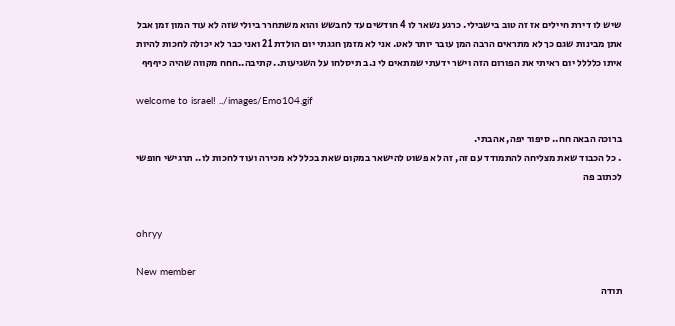שיש לו דירת חיילים אז זה טוב בישבילי. כרגע נשאר לו 4 חודשים עד לחבשש והוא משתחרר ביולי שזה לא עוד המון זמן אבל אתן מבינות שגם כך לא מתראים הרבה המן עובר יותר לאט. אני לא מזמן חגגתי יום הולדת 21 ואני כבר לא יכולה לחכות להיות איתו כלללל יום ראיתי את הפורום הזה וישר ידעתי שמתאים לי נ.ב תיסלחו על השגיעות.. קתיבה..חחח מקווה שהיה כיףףף

welcome to israel! ../images/Emo104.gif

ברוכה הבאה חח.. סיפור יפה, אהבתי.
. כל הכבוד שאת מצליחה להתמודד עם זה, זה לא פשוט להישאר במקום שאת בכלל לא מכירה ועוד לחכות לו.. תרגישי חופשי לכתוב פה


ohryy

New member
תודה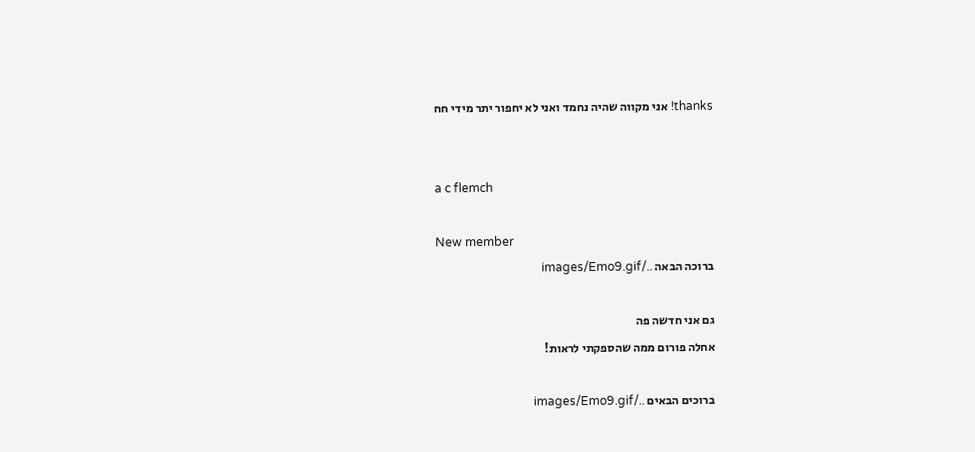thanks! אני מקווה שהיה נחמד ואני לא יחפור יתר מידי חח


a c flemch

New member
ברוכה הבאה ../images/Emo9.gif

גם אני חדשה פה
אחלה פורום ממה שהספקתי לראות!

ברוכים הבאים ../images/Emo9.gif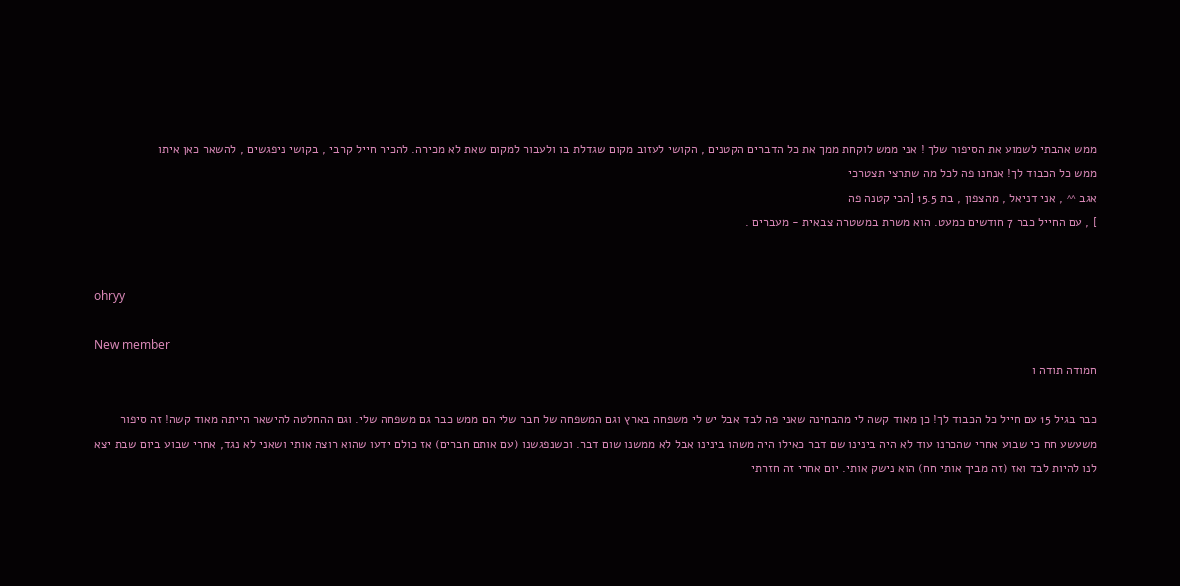ממש אהבתי לשמוע את הסיפור שלך ! אני ממש לוקחת ממך את כל הדברים הקטנים , הקושי לעזוב מקום שגדלת בו ולעבור למקום שאת לא מכירה. להכיר חייל קרבי , בקושי ניפגשים , להשאר כאן איתו
ממש כל הכבוד לך! אנחנו פה לכל מה שתרצי תצטרכי
אגב ^^ , אני דניאל , מהצפון , בת 15.5 [הכי קטנה פה
] , עם החייל כבר 7 חודשים כמעט. הוא משרת במשטרה צבאית - מעברים .


ohryy

New member
חמודה תודה ו

כבר בגיל 15 עם חייל כל הכבוד לך! כן מאוד קשה לי מהבחינה שאני פה לבד אבל יש לי משפחה בארץ וגם המשפחה של חבר שלי הם ממש כבר גם משפחה שלי. וגם ההחלטה להישאר הייתה מאוד קשה! זה סיפור משעשע חח כי שבוע אחרי שהכרנו עוד לא היה בינינו שם דבר כאילו היה משהו בינינו אבל לא ממשנו שום דבר. וכשנפגשנו (עם אותם חברים) אז כולם ידעו שהוא רוצה אותי ושאני לא נגד, אחרי שבוע ביום שבת יצא לנו להיות לבד ואז (זה מביך אותי חח) הוא נישק אותי. יום אחרי זה חזרתי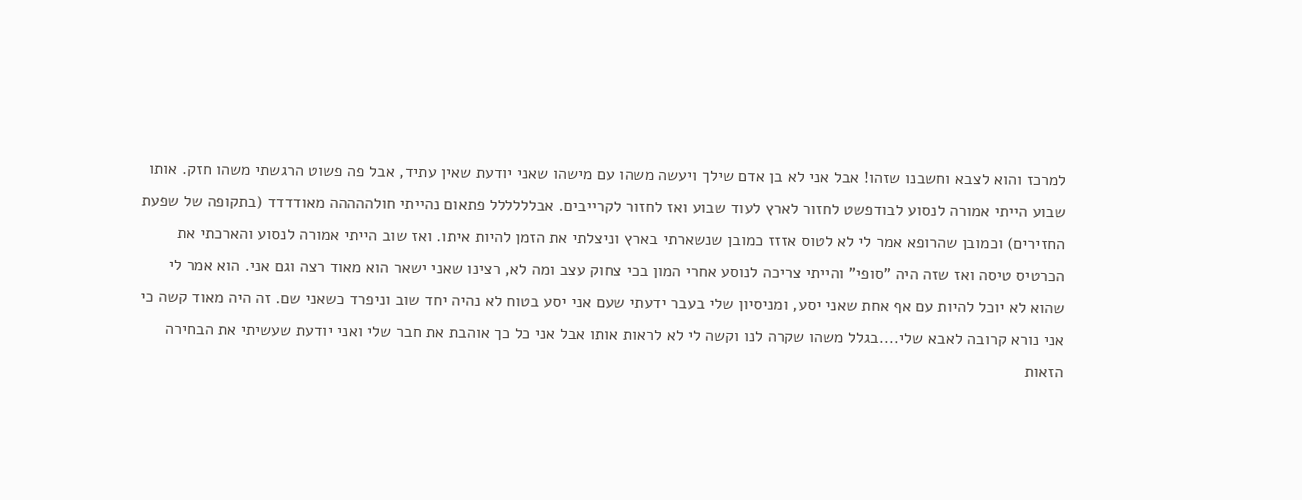למרכז והוא לצבא וחשבנו שזהו! אבל אני לא בן אדם שילך ויעשה משהו עם מישהו שאני יודעת שאין עתיד, אבל פה פשוט הרגשתי משהו חזק. אותו שבוע הייתי אמורה לנסוע לבודפשט לחזור לארץ לעוד שבוע ואז לחזור לקרייבים. אבלללללל פתאום נהייתי חולההההה מאודדדד (בתקופה של שפעת החזירים) וכמובן שהרופא אמר לי לא לטוס אזזז כמובן שנשארתי בארץ וניצלתי את הזמן להיות איתו. ואז שוב הייתי אמורה לנסוע והארכתי את הכרטיס טיסה ואז שזה היה "סופי" והייתי צריכה לנוסע אחרי המון בכי צחוק עצב ומה לא, רצינו שאני ישאר הוא מאוד רצה וגם אני. הוא אמר לי שהוא לא יוכל להיות עם אף אחת שאני יסע, ומניסיון שלי בעבר ידעתי שעם אני יסע בטוח לא נהיה יחד שוב וניפרד כשאני שם. זה היה מאוד קשה כי אני נורא קרובה לאבא שלי....בגלל משהו שקרה לנו וקשה לי לא לראות אותו אבל אני כל כך אוהבת את חבר שלי ואני יודעת שעשיתי את הבחירה הזאות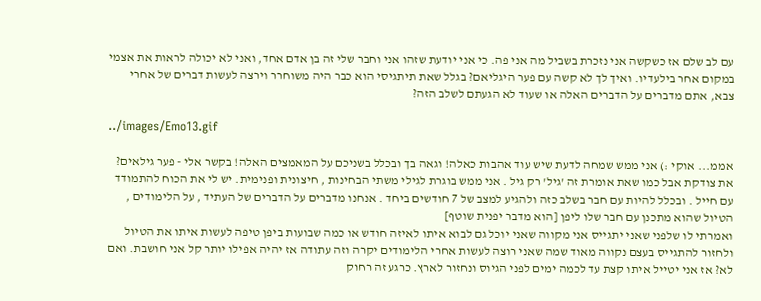עם לב שלם אז כשקשה אני נזכרת בשביל מה אני פה. כי אני יודעת שזהו אני וחבר שלי זה בן אדם אחד, ואני לא יכולה לראות את אצמי במקום אחר בילעדיו. ואיך לך לא קשה עם פער היגליאם? בגלל שאת תיתגיסי הוא כבר היה משוחרר וירצה לעשות דברים של אחרי צבא, אתם מדברים על הדברים האלה או שעוד לא הגעתם לשלב הזה?

../images/Emo13.gif

אממ... אוקי :) אני ממש שמחה לדעת שיש עוד אהבות כאלה! וגאה בך ובכלל בשניכם על המאמצים האלה! בקשר אלי - פער גילאים? את צודקת אבל כמו שאת אומרת זה 'גיל' רק גיל . אני ממש בוגרת לגילי משתי הבחינות , חיצונית ופנימית. יש לי את הכוח להתמודד עם חייל . ובכלל להיות עם חבר בשלב כזה ולהגיע למצב של 7 חודשים ביחד . אנחנו מדברים על הדברים של העתיד , על הלימודים , הטיול שהוא מתכנן עם חבר שלו ליפן [הוא מדבר יפנית שוטף]
ואמרתי לו שלפני שאני יתגייס אני מקווה שאני יוכל גם לבוא איתו לאיזה חודש או כמה שבועות ביפן טיפה לעשות איתו את הטיול ולחזור להתגייס בעצם נקווה מאוד שמה שאני רוצה לעשות אחרי הלימודים יקרה וזה עתודה אז יהיה אפילו יותר קל אני חושבת. ואם לא? אז אני יטייל איתו קצת עד לכמה ימים לפני הגיוס ונחזור לארץ. כרגע זה רחוק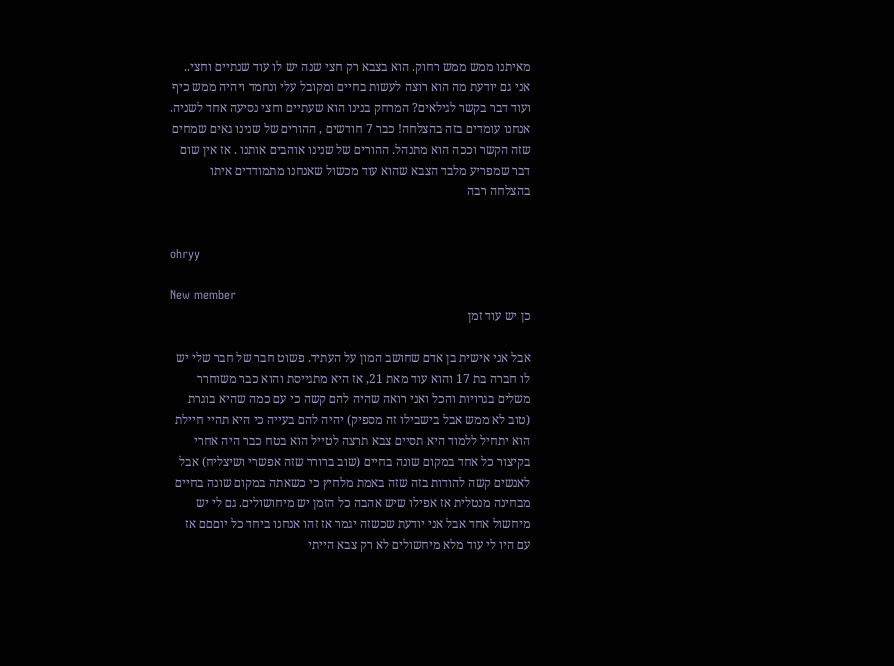מאיתנו ממש ממש רחוק. הוא בצבא רק חצי שנה יש לו עוד שנתיים וחצי.. אני גם יודעת מה הוא רוצה לעשות בחיים ומקובל עלי ונחמד ויהיה ממש כיף
ועוד דבר בקשר לגילאים? המרחק בנינו הוא שעתיים וחצי נסיעה אחד לשניה. אנחנו עומדים בזה בהצלחה! כבר 7 חודשים , ההורים של שנינו גאים שמחים שזה הקשר וככה הוא מתנהל. ההורים של שנינו אוהבים אותנו . אז אין שום דבר שמפריע מלבד הצבא שהוא עוד מכשול שאנחנו מתמודדים איתו בהצלחה רבה


ohryy

New member
כן יש עוד זמן

אבל אני אישית בן אדם שחושב המון על העתיד. פשוט חבר של חבר שלי יש לו חברה בת 17 והוא עוד מאת 21, אז היא מתגייסת והוא כבר משוחרר משלים בגרויות והכל ואני רואה שהיה להם קשה כי עם כמה שהיא בוגרת (טוב לא ממש אבל בישבילו זה מספיק) יהיה להם בעייה כי היא תהיי חיילת הוא יתחיל ללמוד היא תסיים צבא תרצה לטייל הוא בטח כבר היה אחרי בקיצור כל אחד במקום שונה בחיים (שוב ברורר שזה אפשרי ושיצליח) אבל לאנשים קשה להודות בזה שזה באמת מלחיץ כי כשאתה במקום שונה בחיים מבחינה מנטלית אז אפילו שיש אהבה כל הזמן יש מיחושולים. גם לי יש מיחשול אחד אבל אני יודעת שכשזה יגמר אז זהו אנחנו ביחד כל יוםםם אז עם היו לי עוד מלא מיחשולים לא רק צבא הייתי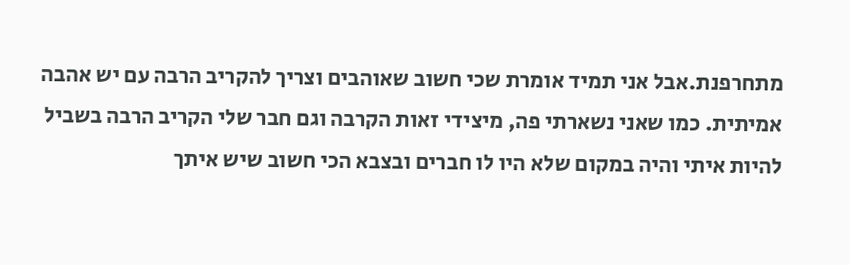מתחרפנת.אבל אני תמיד אומרת שכי חשוב שאוהבים וצריך להקריב הרבה עם יש אהבה אמיתית. כמו שאני נשארתי פה, מיצידי זאות הקרבה וגם חבר שלי הקריב הרבה בשביל להיות איתי והיה במקום שלא היו לו חברים ובצבא הכי חשוב שיש איתך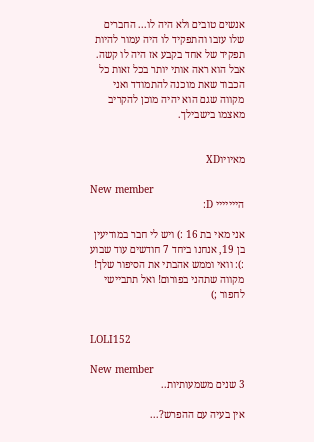אנשים טובים ולא היה לו... החברים שלו עזבו והתפקיד לו היה עמור להיות תפקיד של אחד בקבע אז היה לו קשה. אבל הוא ראה אותי יותר בכל זאות כל הכבוד שאת מוכנה להתמודד ואני מקווה שגם הוא יהיה מוכן להקריב מאצמו בישבילך.


מאיויוXD

New member
הייייייי D:

אני מאי בת 16 :) ויש לי חבר במודיעין בן 19, אנחנו ביחד 7 חודשים עוד שבוע :): וואי וממש אהבתי את הסיפור שלך! מקווה שתהני בפורום! ואל תתביישי לחפור ;)


LOLI152

New member
3 שנים משמעותיות..

אין בעיה עם ההפרש?...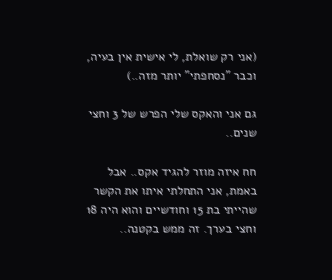(אני רק שואלת, לי אישית אין בעיה, וכבר "נסחפתי" יותר מזה..)

גם אני והאקס שלי הפרש של 3 וחצי שנים..

חח איזה מוזר להגיד אקס.. אבל באמת, אני התחלתי איתו את הקשר שהייתי בת 15 וחודשיים והוא היה 18 וחצי בערך. זה ממש בקטנה..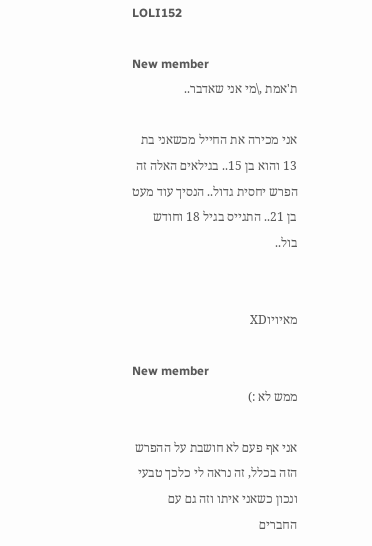LOLI152

New member
ת'אמת ,\מי אני שאדבר..

אני מכירה את החייל מכשאני בת 13 והוא בן 15.. בגילאים האלה זה הפרש יחסית גדול.. הנסיך עוד מעט בן 21.. התגייס בגיל 18 וחודש בול..


מאיויוXD

New member
ממש לא :)

אני אף פעם לא חושבת על ההפרש הזה בכלל, זה נראה לי כלכך טבעי ונכון כשאני איתו וזה גם עם החברים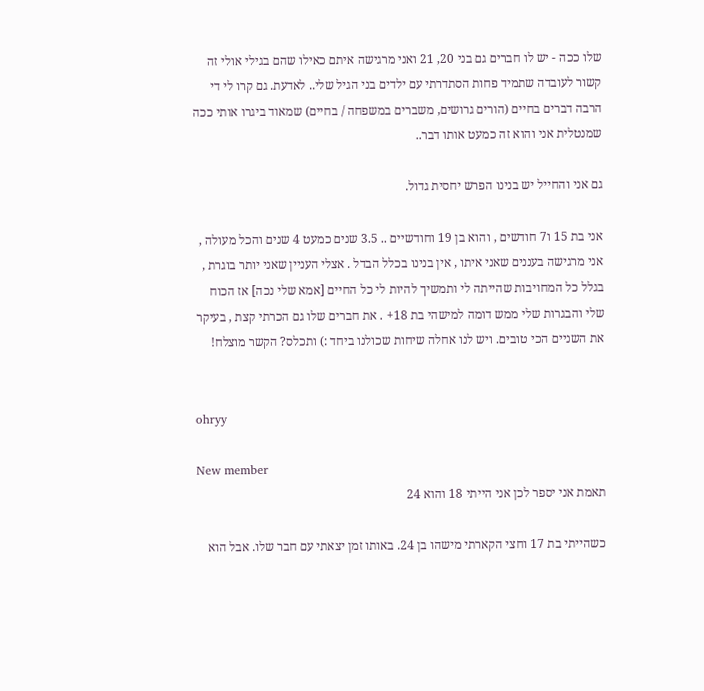שלו ככה - יש לו חברים גם בני 20, 21 ואני מרגישה איתם כאילו שהם בגילי אולי זה קשור לעובדה שתמיד פחות הסתדרתי עם ילדים בני הגיל שלי.. לאדעת. גם קרו לי די הרבה דברים בחיים (הורים גרושים, משברים במשפחה / בחיים) שמאוד ביגרו אותי ככה שמנטלית אני והוא זה כמעט אותו דבר..

גם אני והחייל יש בנינו הפרש יחסית גדול.

אני בת 15 ו7 חודשים , והוא בן 19 וחודשיים .. 3.5 שנים כמעט 4 שנים והכל מעולה , אני מרגישה בעננים שאני איתו , אין בנינו בכלל הבדל . אצלי העניין שאני יותר בוגרת , בגלל כל המחויבות שהייתה לי ותמשיך להיות לי כל החיים [אמא שלי נכה] אז הכוח שלי והבגרות שלי ממש דומה למישהי בת 18+ . את חברים שלו גם הכרתי קצת , בעיקר את השניים הכי טובים. ויש לנו אחלה שיחות שכולנו ביחד :) ותכלס? הקשר מוצלח!


ohryy

New member
תאמת אני יספר לכן אני הייתי 18 והוא 24

כשהייתי בת 17 וחצי הקארתי מישהו בן 24. באותו זמן יצאתי עם חבר שלו. אבל הוא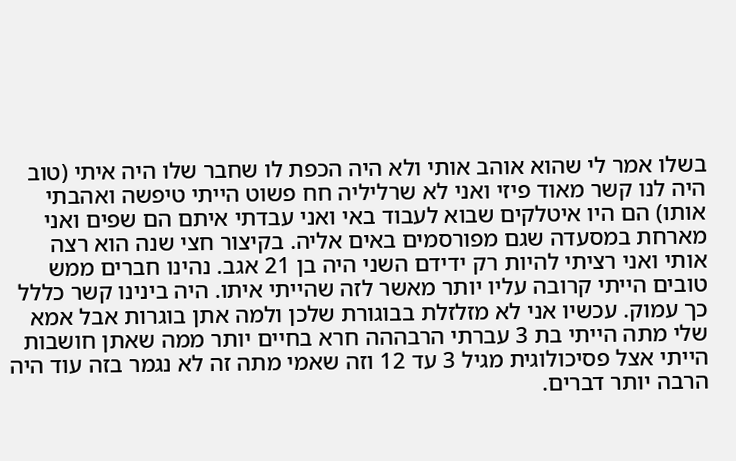בשלו אמר לי שהוא אוהב אותי ולא היה הכפת לו שחבר שלו היה איתי (טוב היה לנו קשר מאוד פיזי ואני לא שרליליה חח פשוט הייתי טיפשה ואהבתי אותו) הם היו איטלקים שבוא לעבוד באי ואני עבדתי איתם הם שפים ואני מארחת במסעדה שגם מפורסמים באים אליה. בקיצור חצי שנה הוא רצה אותי ואני רציתי להיות רק ידידם השני היה בן 21 אגב. נהינו חברים ממש טובים הייתי קרובה עליו יותר מאשר לזה שהייתי איתו. היה בינינו קשר כללל כך עמוק. עכשיו אני לא מזלזלת בבוגורת שלכן ולמה אתן בוגרות אבל אמא שלי מתה הייתי בת 3 עברתי הרבההה חרא בחיים יותר ממה שאתן חושבות הייתי אצל פסיכולוגית מגיל 3 עד 12 וזה שאמי מתה זה לא נגמר בזה עוד היה הרבה יותר דברים.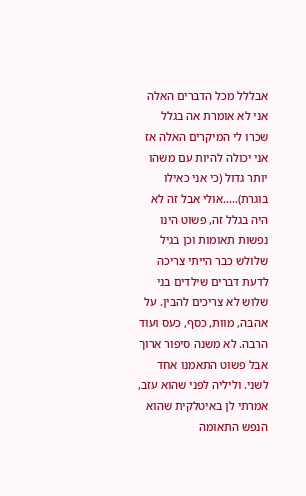אבללל מכל הדברים האלה אני לא אומרת אה בגלל שכרו לי המיקרים האלה אז אני יכולה להיות עם משהו יותר גדול (כי אני כאילו בוגרת).....אולי אבל זה לא היה בגלל זה, פשוט הינו נפשות תאומות וכן בגיל שלולש כבר הייתי צריכה לדעת דברים שילדים בני שלוש לא צריכים להבין. על אהבה, מוות, כסף, כעס ועוד הרבה. לא משנה סיפור ארוך אבל פשוט התאמנו אחד לשני. וליליה לפני שהוא עזב, אמרתי לן באיטלקית שהוא הנפש התאומה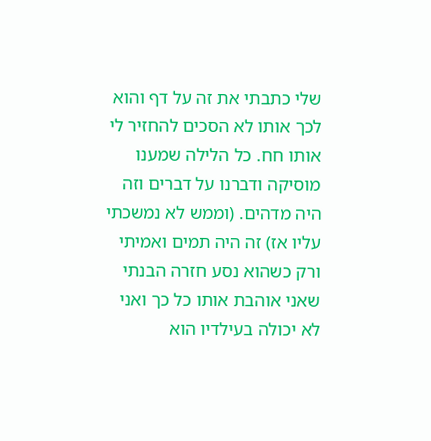שלי כתבתי את זה על דף והוא לכך אותו לא הסכים להחזיר לי אותו חח. כל הלילה שמענו מוסיקה ודברנו על דברים וזה היה מדהים. (וממש לא נמשכתי עליו אז) זה היה תמים ואמיתי ורק כשהוא נסע חזרה הבנתי שאני אוהבת אותו כל כך ואני לא יכולה בעילדיו הוא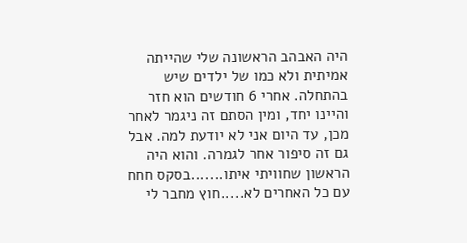היה האבהב הראשונה שלי שהייתה אמיתית ולא כמו של ילדים שיש בהתחלה. אחרי 6 חודשים הוא חזר והיינו יחד, ומין הסתם זה ניגמר לאחר מכן, עד היום אני לא יודעת למה. אבל גם זה סיפור אחר לגמרה. והוא היה הראשון שחוויתי איתו.......בסקס חחח עם כל האחרים לא.....חוץ מחבר לי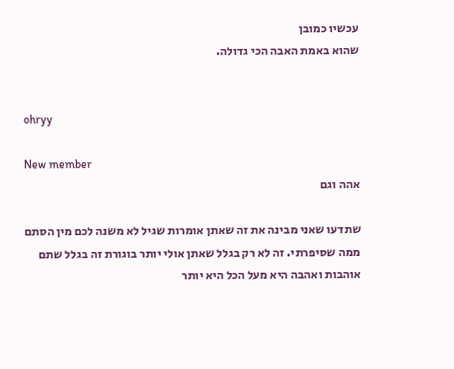עכשיו כמובן
שהוא באמת האבה הכי גדולה.


ohryy

New member
אהה וגם

שתדעו שאני מבינה את זה שאתן אומרות שגיל לא משנה לכם מין הסתם ממה שסיפרתי. זה לא רק בגלל שאתן אולי יותר בוגורת זה בגלל שתם אוהבות ואהבה היא מעל הכל היא יותר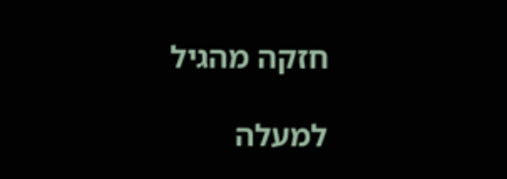חזקה מהגיל

למעלה